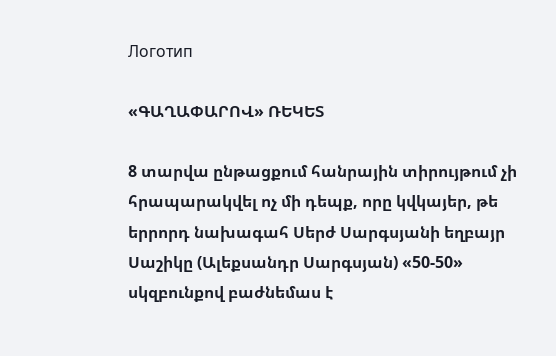Логотип

«ԳԱՂԱՓԱՐՈՎ» ՌԵԿԵՏ

8 տարվա ընթացքում հանրային տիրույթում չի հրապարակվել ոչ մի դեպք, որը կվկայեր, թե երրորդ նախագահ Սերժ Սարգսյանի եղբայր Սաշիկը (Ալեքսանդր Սարգսյան) «50-50» սկզբունքով բաժնեմաս է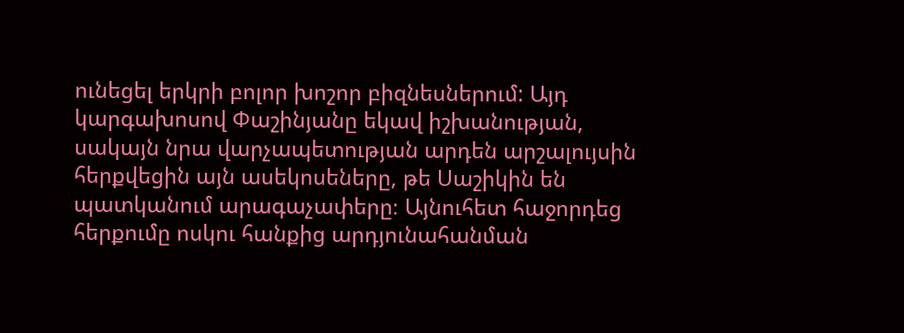ունեցել երկրի բոլոր խոշոր բիզնեսներում: Այդ կարգախոսով Փաշինյանը եկավ իշխանության, սակայն նրա վարչապետության արդեն արշալույսին հերքվեցին այն ասեկոսեները, թե Սաշիկին են պատկանում արագաչափերը։ Այնուհետ հաջորդեց հերքումը ոսկու հանքից արդյունահանման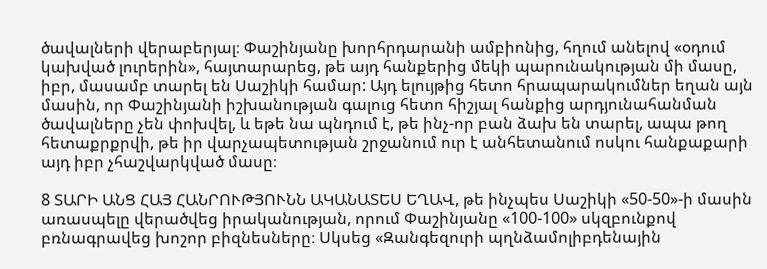ծավալների վերաբերյալ։ Փաշինյանը խորհրդարանի ամբիոնից, հղում անելով «օդում կախված լուրերին», հայտարարեց, թե այդ հանքերից մեկի պարունակության մի մասը, իբր, մասամբ տարել են Սաշիկի համար: Այդ ելույթից հետո հրապարակումներ եղան այն մասին, որ Փաշինյանի իշխանության գալուց հետո հիշյալ հանքից արդյունահանման ծավալները չեն փոխվել, և եթե նա պնդում է, թե ինչ-որ բան ձախ են տարել, ապա թող հետաքրքրվի, թե իր վարչապետության շրջանում ուր է անհետանում ոսկու հանքաքարի այդ իբր չհաշվարկված մասը։

8 ՏԱՐԻ ԱՆՑ ՀԱՅ ՀԱՆՐՈՒԹՅՈՒՆՆ ԱԿԱՆԱՏԵՍ ԵՂԱՎ, թե ինչպես Սաշիկի «50-50»-ի մասին առասպելը վերածվեց իրականության, որում Փաշինյանը «100-100» սկզբունքով բռնագրավեց խոշոր բիզնեսները։ Սկսեց «Զանգեզուրի պղնձամոլիբդենային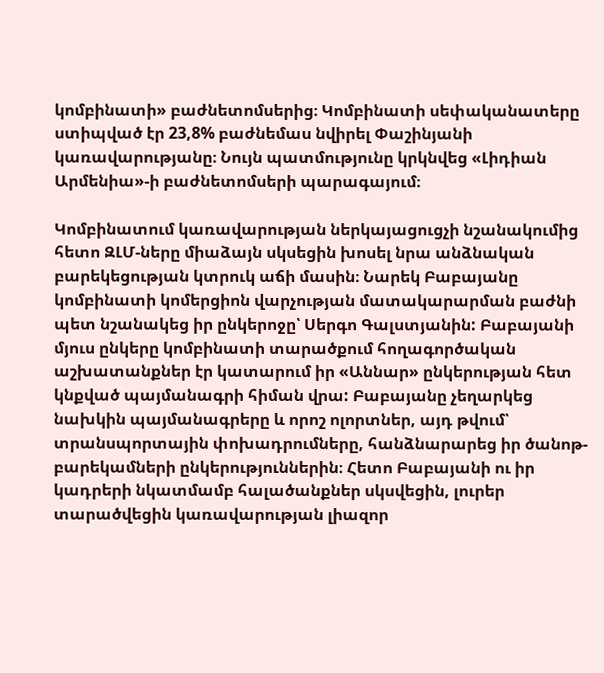կոմբինատի» բաժնետոմսերից։ Կոմբինատի սեփականատերը ստիպված էր 23,8% բաժնեմաս նվիրել Փաշինյանի կառավարությանը։ Նույն պատմությունը կրկնվեց «Լիդիան Արմենիա»-ի բաժնետոմսերի պարագայում։

Կոմբինատում կառավարության ներկայացուցչի նշանակումից հետո ԶԼՄ-ները միաձայն սկսեցին խոսել նրա անձնական բարեկեցության կտրուկ աճի մասին։ Նարեկ Բաբայանը կոմբինատի կոմերցիոն վարչության մատակարարման բաժնի պետ նշանակեց իր ընկերոջը՝ Սերգո Գալստյանին: Բաբայանի մյուս ընկերը կոմբինատի տարածքում հողագործական աշխատանքներ էր կատարում իր «Աննար» ընկերության հետ կնքված պայմանագրի հիման վրա: Բաբայանը չեղարկեց նախկին պայմանագրերը և որոշ ոլորտներ, այդ թվում՝ տրանսպորտային փոխադրումները, հանձնարարեց իր ծանոթ-բարեկամների ընկերություններին։ Հետո Բաբայանի ու իր կադրերի նկատմամբ հալածանքներ սկսվեցին, լուրեր տարածվեցին կառավարության լիազոր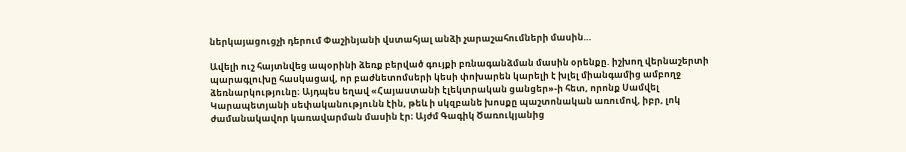ներկայացուցչի դերում Փաշինյանի վստահյալ անձի չարաշահումների մասին…

Ավելի ուշ հայտնվեց ապօրինի ձեռք բերված գույքի բռնագանձման մասին օրենքը. իշխող վերնաշերտի պարագլուխը հասկացավ, որ բաժնետոմսերի կեսի փոխարեն կարելի է խլել միանգամից ամբողջ ձեռնարկությունը։ Այդպես եղավ «Հայաստանի էլեկտրական ցանցեր»-ի հետ, որոնք Սամվել Կարապետյանի սեփականությունն էին, թեև ի սկզբանե խոսքը պաշտոնական առումով, իբր, լոկ ժամանակավոր կառավարման մասին էր։ Այժմ Գագիկ Ծառուկյանից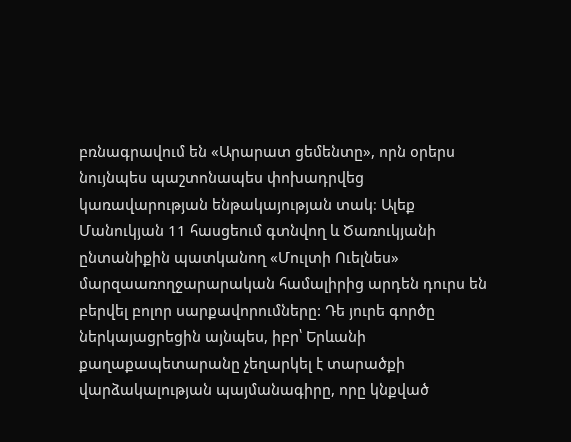բռնագրավում են «Արարատ ցեմենտը», որն օրերս նույնպես պաշտոնապես փոխադրվեց կառավարության ենթակայության տակ։ Ալեք Մանուկյան 11 հասցեում գտնվող և Ծառուկյանի ընտանիքին պատկանող «Մուլտի Ուելնես» մարզաառողջարարական համալիրից արդեն դուրս են բերվել բոլոր սարքավորումները: Դե յուրե գործը ներկայացրեցին այնպես, իբր՝ Երևանի քաղաքապետարանը չեղարկել է տարածքի վարձակալության պայմանագիրը, որը կնքված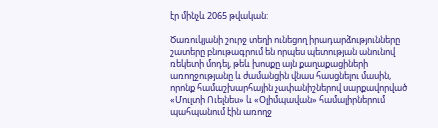էր մինչև 2065 թվական:

Ծառուկյանի շուրջ տեղի ունեցող իրադարձությունները շատերը բնութագրում են որպես պետության անունով ռեկետի մոդել, թեև խոսքը այն քաղաքացիների առողջությանը և ժամանցին վնաս հասցնելու մասին, որոնք համաշխարհային չափանիշներով սարքավորված «Մուլտի Ուելնես» և «Օլիմպավան» համալիրներում պահպանում էին առողջ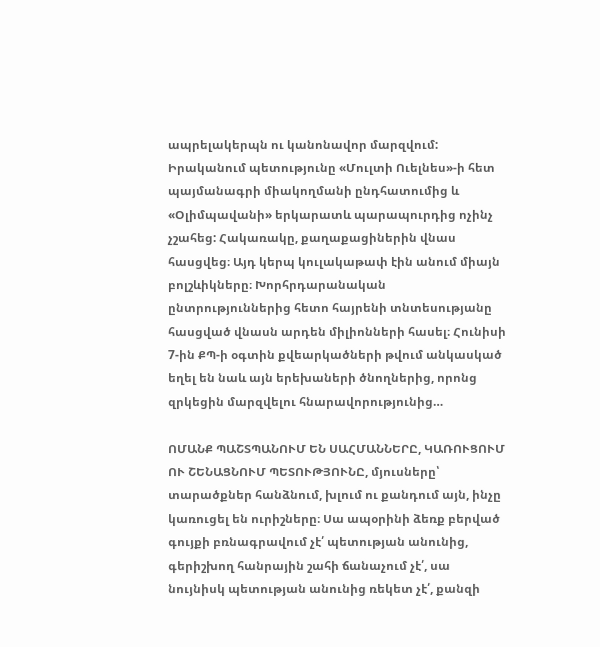ապրելակերպն ու կանոնավոր մարզվում: Իրականում պետությունը «Մուլտի Ուելնես»-ի հետ պայմանագրի միակողմանի ընդհատումից և «Օլիմպավանի» երկարատև պարապուրդից ոչինչ չշահեց: Հակառակը, քաղաքացիներին վնաս հասցվեց։ Այդ կերպ կուլակաթափ էին անում միայն բոլշևիկները։ Խորհրդարանական ընտրություններից հետո հայրենի տնտեսությանը հասցված վնասն արդեն միլիոնների հասել։ Հունիսի 7-ին ՔՊ-ի օգտին քվեարկածների թվում անկասկած եղել են նաև այն երեխաների ծնողներից, որոնց զրկեցին մարզվելու հնարավորությունից…

ՈՄԱՆՔ ՊԱՇՏՊԱՆՈՒՄ ԵՆ ՍԱՀՄԱՆՆԵՐԸ, ԿԱՌՈՒՑՈՒՄ ՈՒ ՇԵՆԱՑՆՈՒՄ ՊԵՏՈՒԹՅՈՒՆԸ, մյուսները՝ տարածքներ հանձնում, խլում ու քանդում այն, ինչը կառուցել են ուրիշները։ Սա ապօրինի ձեռք բերված գույքի բռնագրավում չէ՛ պետության անունից, գերիշխող հանրային շահի ճանաչում չէ՛, սա նույնիսկ պետության անունից ռեկետ չէ՛, քանզի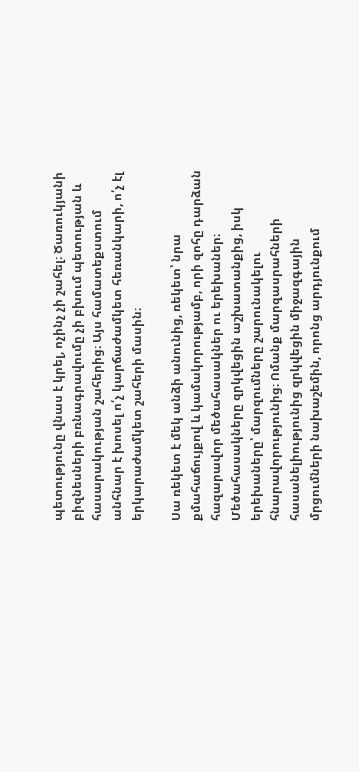պետությունը վնաս է կրել, ոչինչ չի շահել։ Ծառուկյանի բիզնեսների բռնագրավումը չի բխում պետության և հասարակության շահերից։ Այս համատեքստում անհնար է խոսել ո՛չ կարճաժամկետ հեռանկարի, ո՛չ էլ երկարաժամկետ շահերի մասին։

Սա ռեկետ է մեկ անձի անունից, ռեկետ՝ նրա քմահաճույքով և կամակորությամբ, որի զոհը դարձան հազարավոր մեծահասակներ ու երեխաներ։ Մեծահասակները զրկվեցին աշխատանքից, իսկ երեխաները՝ մարզումները շարունակելու հնարավորությունից։ Ոմանք մարզասրահների հասանելիությունից զրկվեցին միջազգային մրցումների նախաշեմին, որոնց արդյունքում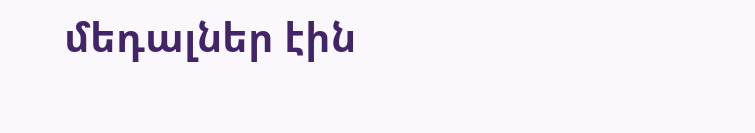մեդալներ էին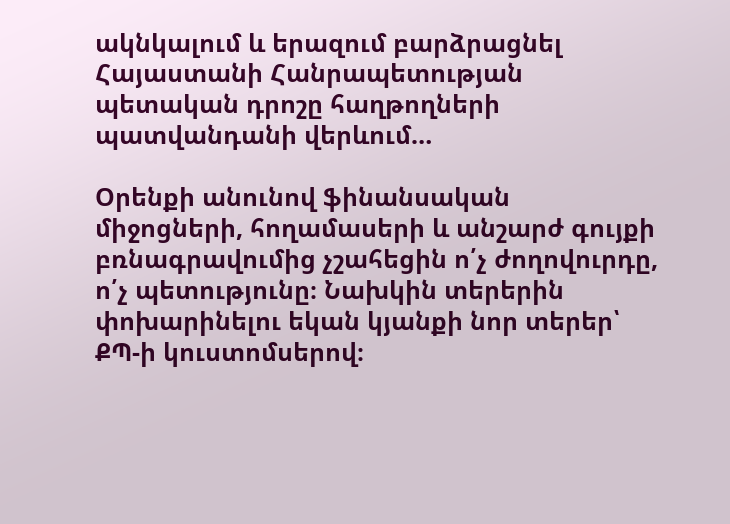ակնկալում և երազում բարձրացնել Հայաստանի Հանրապետության պետական դրոշը հաղթողների պատվանդանի վերևում…

Օրենքի անունով ֆինանսական միջոցների, հողամասերի և անշարժ գույքի բռնագրավումից չշահեցին ո՛չ ժողովուրդը, ո՛չ պետությունը։ Նախկին տերերին փոխարինելու եկան կյանքի նոր տերեր՝ ՔՊ-ի կուստոմսերով։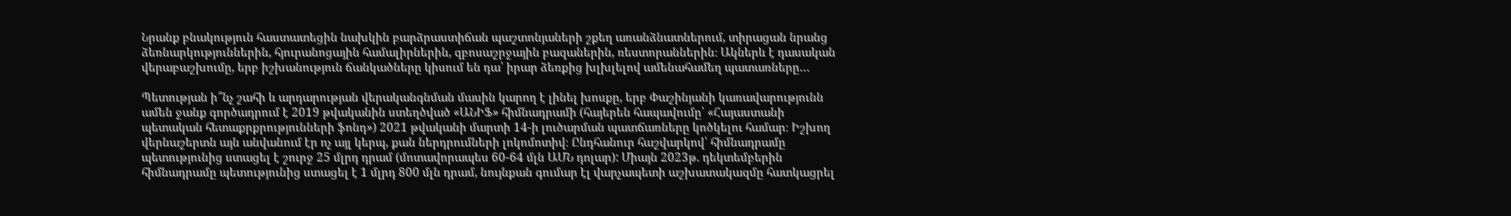Նրանք բնակություն հաստատեցին նախկին բարձրաստիճան պաշտոնյաների շքեղ առանձնատներում, տիրացան նրանց ձեռնարկություններին, հյուրանոցային համալիրներին, զբոսաշրջային բազաներին, ռեստորաններին։ Ակներև է դասական վերաբաշխումը, երբ իշխանություն ճանկածները կիսում են դա՝ իրար ձեռքից խլխլելով ամենահամեղ պատառները…

Պետության ի՞նչ շահի և արդարության վերականգնման մասին կարող է լինել խոսքը, երբ Փաշինյանի կառավարությունն ամեն ջանք գործադրում է 2019 թվականին ստեղծված «ԱՆԻՖ» հիմնադրամի (հայերեն հապավումը՝ «Հայաստանի պետական հետաքրքրությունների ֆոնդ») 2021 թվականի մարտի 14-ի լուծարման պատճառները կոծկելու համար։ Իշխող վերնաշերտն այն անվանում էր ոչ այլ կերպ, քան ներդրումների լոկոմոտիվ։ Ընդհանուր հաշվարկով՝ հիմնադրամը պետությունից ստացել է շուրջ 25 մլրդ դրամ (մոտավորապես 60-64 մլն ԱՄՆ դոլար): Միայն 2023թ. դեկտեմբերին հիմնադրամը պետությունից ստացել է 1 մլրդ 800 մլն դրամ, նույնքան գումար էլ վարչապետի աշխատակազմը հատկացրել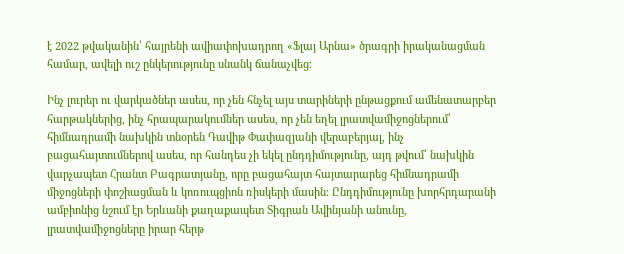է 2022 թվականին՝ հայրենի ավիափոխադրող «Ֆլայ Արնա» ծրագրի իրականացման համար, ավելի ուշ ընկերությունը սնանկ ճանաչվեց։

Ինչ լուրեր ու վարկածներ ասես, որ չեն հնչել այս տարիների ընթացքում ամենատարբեր հարթակներից, ինչ հրապարակումներ ասես, որ չեն եղել լրատվամիջոցներում՝ հիմնադրամի նախկին տնօրեն Դավիթ Փափազյանի վերաբերյալ, ինչ բացահայտումներով ասես, որ հանդես չի եկել ընդդիմությունը, այդ թվում՝ նախկին վարչապետ Հրանտ Բագրատյանը, որը բացահայտ հայտարարեց հիմնադրամի միջոցների փոշիացման և կոռուպցիոն ռիսկերի մասին։ Ընդդիմությունը խորհրդարանի ամբիոնից նշում էր Երևանի քաղաքապետ Տիգրան Ավինյանի անունը, լրատվամիջոցները իրար հերթ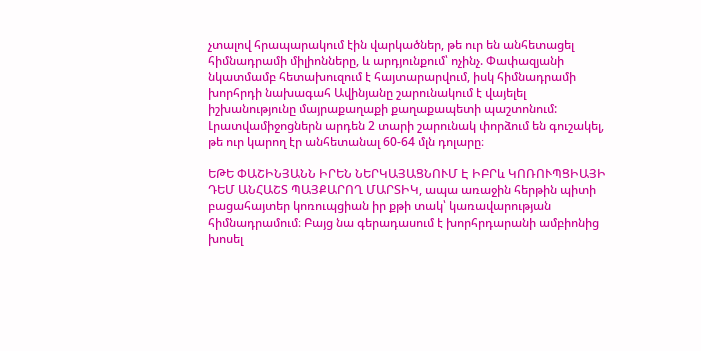չտալով հրապարակում էին վարկածներ, թե ուր են անհետացել հիմնադրամի միլիոնները, և արդյունքում՝ ոչինչ. Փափազյանի նկատմամբ հետախուզում է հայտարարվում, իսկ հիմնադրամի խորհրդի նախագահ Ավինյանը շարունակում է վայելել իշխանությունը մայրաքաղաքի քաղաքապետի պաշտոնում: Լրատվամիջոցներն արդեն 2 տարի շարունակ փորձում են գուշակել, թե ուր կարող էր անհետանալ 60-64 մլն դոլարը։

ԵԹԵ ՓԱՇԻՆՅԱՆՆ ԻՐԵՆ ՆԵՐԿԱՅԱՑՆՈՒՄ Է ԻԲՐև ԿՈՌՈՒՊՑԻԱՅԻ ԴԵՄ ԱՆՀԱՇՏ ՊԱՅՔԱՐՈՂ ՄԱՐՏԻԿ, ապա առաջին հերթին պիտի բացահայտեր կոռուպցիան իր քթի տակ՝ կառավարության հիմնադրամում։ Բայց նա գերադասում է խորհրդարանի ամբիոնից խոսել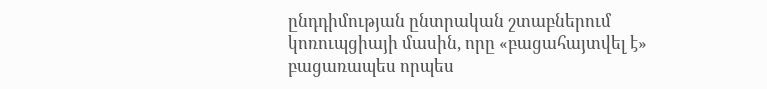ընդդիմության ընտրական շտաբներում կոռուպցիայի մասին, որը «բացահայտվել է» բացառապես որպես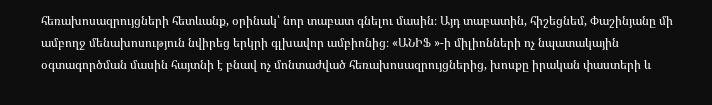հեռախոսազրույցների հետևանք, օրինակ՝ նոր տաբատ գնելու մասին։ Այդ տաբատին, հիշեցնեմ, Փաշինյանը մի ամբողջ մենախոսություն նվիրեց երկրի գլխավոր ամբիոնից։ «ԱՆԻՖ »-ի միլիոնների ոչ նպատակային օգտագործման մասին հայտնի է բնավ ոչ մոնտաժված հեռախոսազրույցներից, խոսքը իրական փաստերի և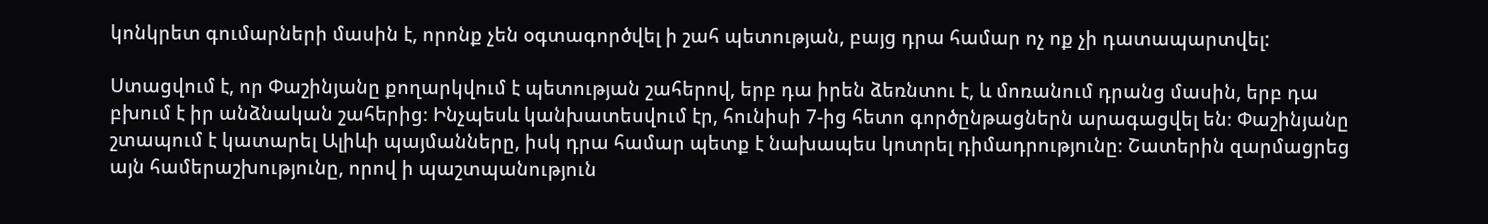կոնկրետ գումարների մասին է, որոնք չեն օգտագործվել ի շահ պետության, բայց դրա համար ոչ ոք չի դատապարտվել:

Ստացվում է, որ Փաշինյանը քողարկվում է պետության շահերով, երբ դա իրեն ձեռնտու է, և մոռանում դրանց մասին, երբ դա բխում է իր անձնական շահերից։ Ինչպեսև կանխատեսվում էր, հունիսի 7-ից հետո գործընթացներն արագացվել են։ Փաշինյանը շտապում է կատարել Ալիևի պայմանները, իսկ դրա համար պետք է նախապես կոտրել դիմադրությունը։ Շատերին զարմացրեց այն համերաշխությունը, որով ի պաշտպանություն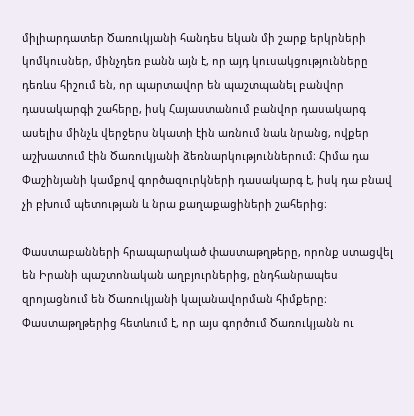միլիարդատեր Ծառուկյանի հանդես եկան մի շարք երկրների կոմկուսներ, մինչդեռ բանն այն է, որ այդ կուսակցությունները դեռևս հիշում են, որ պարտավոր են պաշտպանել բանվոր դասակարգի շահերը, իսկ Հայաստանում բանվոր դասակարգ ասելիս մինչև վերջերս նկատի էին առնում նաև նրանց, ովքեր աշխատում էին Ծառուկյանի ձեռնարկություններում։ Հիմա դա Փաշինյանի կամքով գործազուրկների դասակարգ է, իսկ դա բնավ չի բխում պետության և նրա քաղաքացիների շահերից։

Փաստաբանների հրապարակած փաստաթղթերը, որոնք ստացվել են Իրանի պաշտոնական աղբյուրներից, ընդհանրապես զրոյացնում են Ծառուկյանի կալանավորման հիմքերը։ Փաստաթղթերից հետևում է, որ այս գործում Ծառուկյանն ու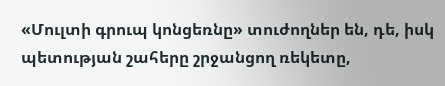«Մուլտի գրուպ կոնցեռնը» տուժողներ են, դե, իսկ պետության շահերը շրջանցող ռեկետը,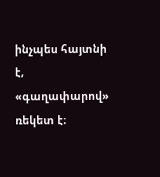ինչպես հայտնի է, «գաղափարով» ռեկետ է։